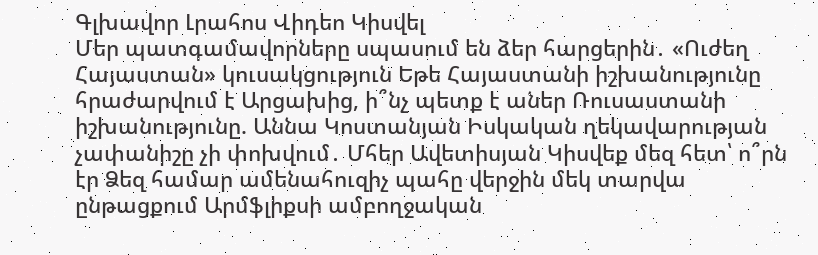Գլխավոր Լրահոս Վիդեո Կիսվել
Մեր պատգամավորները սպասում են ձեր հարցերին․ «Ուժեղ Հայաստան» կուսակցություն Եթե Հայաստանի իշխանությունը հրաժարվում է Արցախից, ի՞նչ պետք է աներ Ռուսաստանի իշխանությունը. Աննա Կոստանյան Իսկական ղեկավարության չափանիշը չի փոխվում․ Մհեր Ավետիսյան Կիսվեք մեզ հետ՝ ո՞րն էր Ձեզ համար ամենահուզիչ պահը վերջին մեկ տարվա ընթացքում Արմֆլիքսի ամբողջական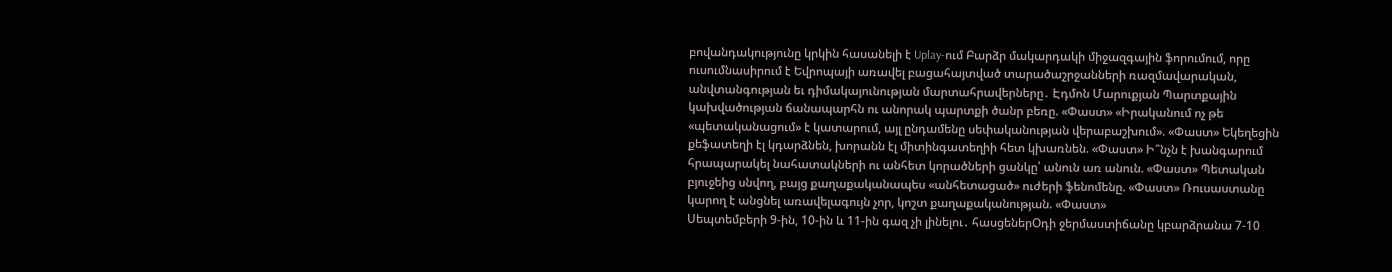բովանդակությունը կրկին հասանելի է Uplay-ում Բարձր մակարդակի միջազգային ֆորումում, որը ուսումնասիրում է Եվրոպայի առավել բացահայտված տարածաշրջանների ռազմավարական, անվտանգության եւ դիմակայունության մարտահրավերները․ Էդմոն Մարուքյան Պարտքային կախվածության ճանապարհն ու անորակ պարտքի ծանր բեռը. «Փաստ» «Իրականում ոչ թե «պետականացում» է կատարում, այլ ընդամենը սեփականության վերաբաշխում». «Փաստ» Եկեղեցին քեֆատեղի էլ կդարձնեն, խորանն էլ միտինգատեղիի հետ կխառնեն. «Փաստ» Ի՞նչն է խանգարում հրապարակել նահատակների ու անհետ կորածների ցանկը՝ անուն առ անուն. «Փաստ» Պետական բյուջեից սնվող, բայց քաղաքականապես «անհետացած» ուժերի ֆենոմենը. «Փաստ» Ռուսաստանը կարող է անցնել առավելագույն չոր, կոշտ քաղաքականության. «Փաստ»
Սեպտեմբերի 9-ին, 10-ին և 11-ին գազ չի լինելու․ հասցեներՕդի ջերմաստիճանը կբարձրանա 7-10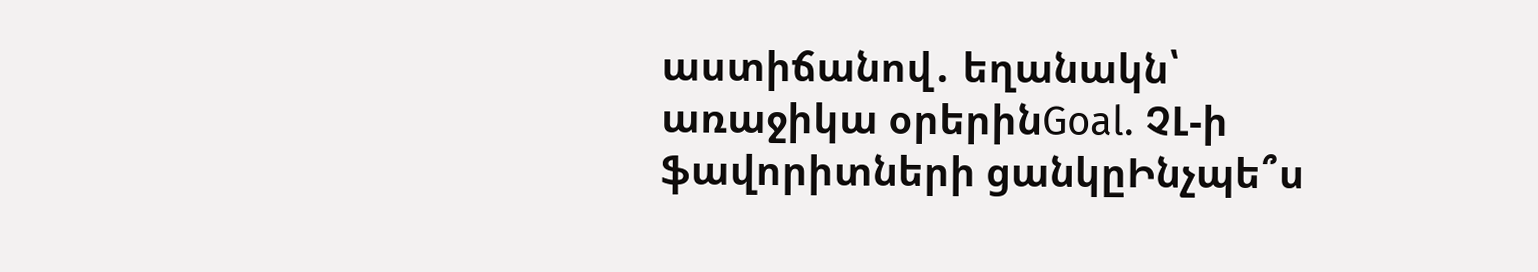աստիճանով․ եղանակն՝ առաջիկա օրերինGoal. ՉԼ-ի ֆավորիտների ցանկըԻնչպե՞ս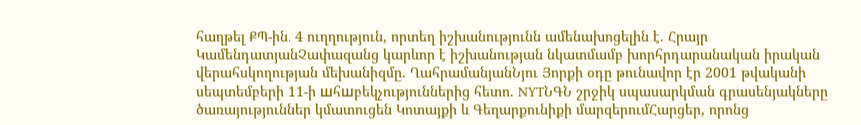հաղթել ՔՊ-ին․ 4 ուղղություն, որտեղ իշխանությունն ամենախոցելին է. Հրայր ԿամենդատյանՉափազանց կարևոր է իշխանության նկատմամբ խորհրդարանական իրական վերահսկողության մեխանիզմը. ՂահրամանյանՆյու Յորքի օդը թունավոր էր 2001 թվականի սեպտեմբերի 11-ի шհшբեկչություններից հետո. NYTՆԳՆ շրջիկ սպասարկման գրասենյակները ծառայություններ կմատուցեն Կոտայքի և Գեղարքունիքի մարզերումՀարցեր, որոնց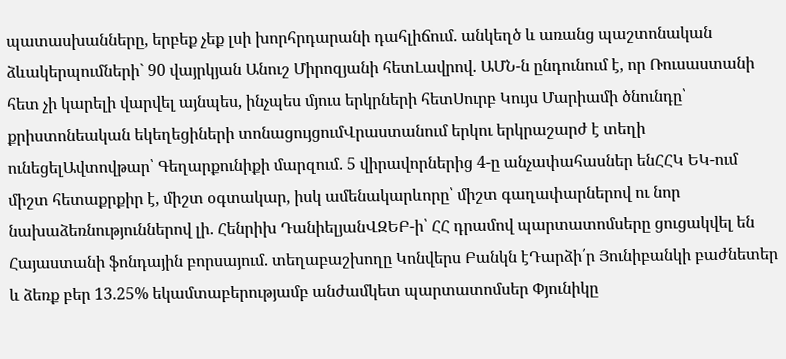պատասխանները, երբեք չեք լսի խորհրդարանի դահլիճում. անկեղծ և առանց պաշտոնական ձևակերպումների` 90 վայրկյան Անուշ Միրոզյանի հետԼավրով. ԱՄՆ-ն ընդունում է, որ Ռուսաստանի հետ չի կարելի վարվել այնպես, ինչպես մյուս երկրների հետՍուրբ Կույս Մարիամի ծնունդը՝ քրիստոնեական եկեղեցիների տոնացույցումՎրաստանում երկու երկրաշարժ է տեղի ունեցելԱվտովթար՝ Գեղարքունիքի մարզում․ 5 վիրավորներից 4-ը անչափահասներ ենՀՀԿ ԵԿ-ում միշտ հետաքրքիր է, միշտ օգտակար, իսկ ամենակարևորը՝ միշտ գաղափարներով ու նոր նախաձեռնություններով լի․ Հենրիխ ԴանիելյանՎԶԵԲ-ի՝ ՀՀ դրամով պարտատոմսերը ցուցակվել են Հայաստանի ֆոնդային բորսայում. տեղաբաշխողը Կոնվերս Բանկն էԴարձի՛ր Յունիբանկի բաժնետեր և ձեռք բեր 13.25% եկամտաբերությամբ անժամկետ պարտատոմսեր Փյունիկը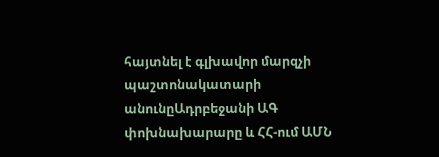հայտնել է գլխավոր մարզչի պաշտոնակատարի անունըԱդրբեջանի ԱԳ փոխնախարարը և ՀՀ-ում ԱՄՆ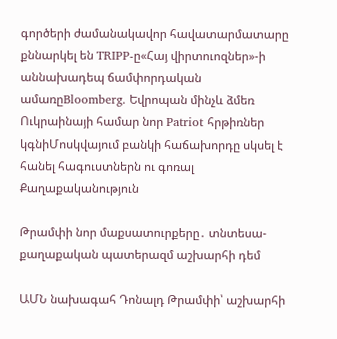գործերի ժամանակավոր հավատարմատարը քննարկել են TRIPP-ը«Հայ վիրտուոզներ»-ի աննախադեպ ճամփորդական ամառըBloomberg. Եվրոպան մինչև ձմեռ Ուկրաինայի համար նոր Patriot հրթիռներ կգնիՄոսկվայում բանկի հաճախորդը սկսել է հանել հագուստներն ու գոռալ
Քաղաքականություն

Թրամփի նոր մաքսատուրքերը․ տնտեսա-քաղաքական պատերազմ աշխարհի դեմ

ԱՄՆ նախագահ Դոնալդ Թրամփի՝ աշխարհի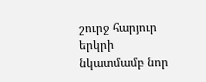շուրջ հարյուր երկրի նկատմամբ նոր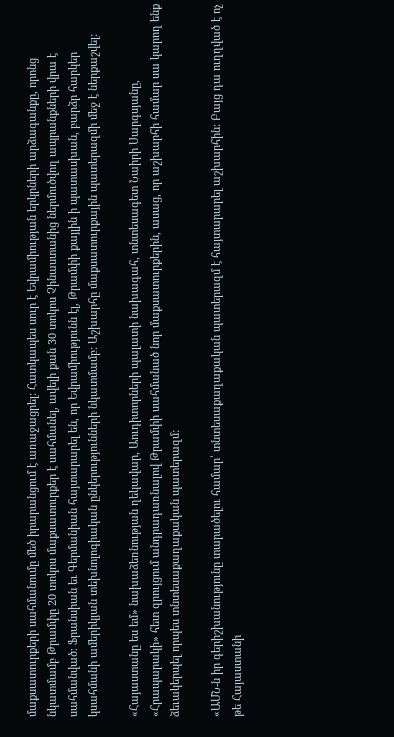մաքսատուրքերի սահմանումը մեծ իրարանցում է առաջացրել: Հատկապես սուր է Եվրամիության երկրների արձագանքը, որոնց նկատմամբ Թրամփը 20 տոկոս մաքսատուրքեր է սահմանել, ավելի քան 30 տոկոս Չինաստանից ներմուծվող ապրանքների վրա է սահմանված։ Ֆրանսիան եւ Գերմանիան հայտարարել են, որ Եվրամիությունն էլ, Թրամփի քայլին ի պատասխան, բարձր հարկեր կսահմանի ամերիկյան տեխնոլոգիական ընկերությունների նկատմամբ: Աշխարհը մաքսատուրքային պատերազմի մեջ է ներքաշվել:

«Հայաստանը ես եմ» նախաձեռնության ղեկավար, Աուդիտորների պալատի նախագահ, տնտեսագետ Նաիրի Սարգսյանը, «Հրապարակի» հետ զրույցում անդրադառնալով Թրամփի սահմանած նոր մաքսատուրքերին, ասաց, որ աշխարհի համար սա կարող ենք ձեւակերպել որպես տնտեսաքաղաքական պատերազմ:

«ԱՄՆ-ն իր գերիշխանությունը տարածելու համար՝ տնտեսաքաղաքական պատերազմ է հայտարարել աշխարհին: Բայց դա ուղղված է ոչ թե Հայաստանի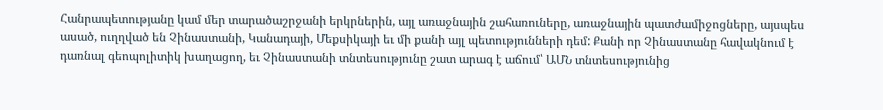Հանրապետությանը կամ մեր տարածաշրջանի երկրներին, այլ առաջնային շահառուները, առաջնային պատժամիջոցները, այսպես ասած, ուղղված են Չինաստանի, Կանադայի, Մեքսիկայի եւ մի քանի այլ պետությունների դեմ: Քանի որ Չինաստանը հավակնում է դառնալ գեոպոլիտիկ խաղացող, եւ Չինաստանի տնտեսությունը շատ արագ է աճում՝ ԱՄՆ տնտեսությունից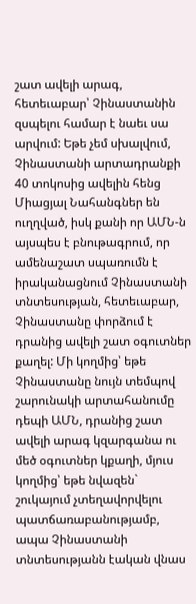շատ ավելի արագ, հետեւաբար՝ Չինաստանին զսպելու համար է նաեւ սա արվում: Եթե չեմ սխալվում, Չինաստանի արտադրանքի 40 տոկոսից ավելին հենց Միացյալ Նահանգներ են ուղղված, իսկ քանի որ ԱՄՆ-ն այսպես է բնութագրում, որ ամենաշատ սպառումն է իրականացնում Չինաստանի տնտեսության, հետեւաբար, Չինաստանը փորձում է դրանից ավելի շատ օգուտներ քաղել: Մի կողմից՝ եթե Չինաստանը նույն տեմպով շարունակի արտահանումը դեպի ԱՄՆ, դրանից շատ ավելի արագ կզարգանա ու մեծ օգուտներ կքաղի, մյուս կողմից՝ եթե նվազեն` շուկայում չտեղավորվելու պատճառաբանությամբ, ապա Չինաստանի տնտեսությանն էական վնաս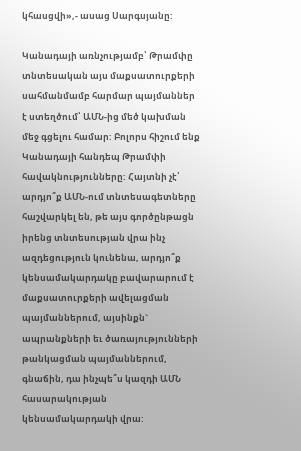կհասցվի»,- ասաց Սարգսյանը:

Կանադայի առնչությամբ՝ Թրամփը տնտեսական այս մաքսատուրքերի սահմանմամբ հարմար պայմաններ է ստեղծում՝ ԱՄՆ-ից մեծ կախման մեջ գցելու համար: Բոլորս հիշում ենք Կանադայի հանդեպ Թրամփի հավակնությունները: Հայտնի չէ՝ արդյո՞ք ԱՄՆ-ում տնտեսագետները հաշվարկել են, թե այս գործընթացն իրենց տնտեսության վրա ինչ ազդեցություն կունենա, արդյո՞ք կենսամակարդակը բավարարում է մաքսատուրքերի ավելացման պայմաններում, այսինքն` ապրանքների եւ ծառայությունների թանկացման պայմաններում, գնաճին, դա ինչպե՞ս կազդի ԱՄՆ հասարակության կենսամակարդակի վրա: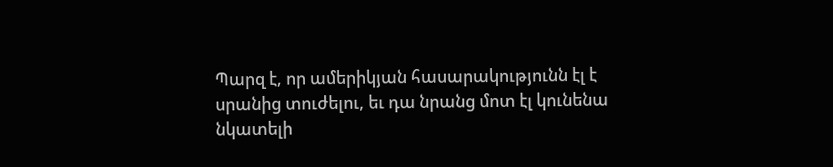Պարզ է, որ ամերիկյան հասարակությունն էլ է սրանից տուժելու, եւ դա նրանց մոտ էլ կունենա նկատելի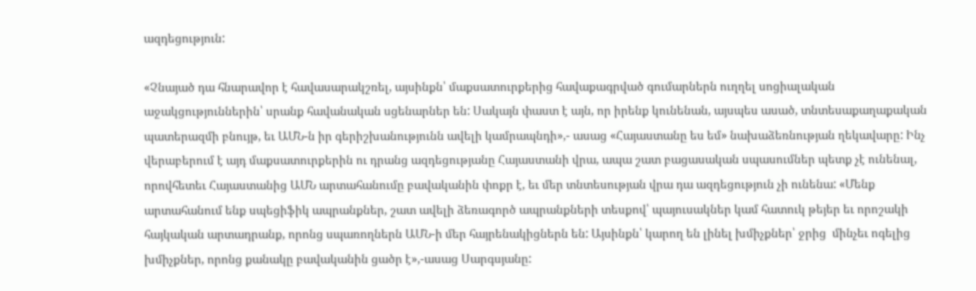ազդեցություն:

«Չնայած դա հնարավոր է հավասարակշռել, այսինքն՝ մաքսատուրքերից հավաքագրված գումարներն ուղղել սոցիալական աջակցություններին՝ սրանք հավանական սցենարներ են: Սակայն փաստ է այն, որ իրենք կունենան, այսպես ասած, տնտեսաքաղաքական պատերազմի բնույթ, եւ ԱՄՆ-ն իր գերիշխանությունն ավելի կամրապնդի»,- ասաց «Հայաստանը ես եմ» նախաձեռնության ղեկավարը: Ինչ վերաբերում է այդ մաքսատուրքերին ու դրանց ազդեցությանը Հայաստանի վրա, ապա շատ բացասական սպասումներ պետք չէ ունենալ, որովհետեւ Հայաստանից ԱՄՆ արտահանումը բավականին փոքր է, եւ մեր տնտեսության վրա դա ազդեցություն չի ունենա: «Մենք արտահանում ենք սպեցիֆիկ ապրանքներ, շատ ավելի ձեռագործ ապրանքների տեսքով՝ պայուսակներ կամ հատուկ թեյեր եւ որոշակի հայկական արտադրանք, որոնց սպառողներն ԱՄՆ-ի մեր հայրենակիցներն են: Այսինքն՝ կարող են լինել խմիչքներ՝ ջրից  մինչեւ ոգելից խմիչքներ, որոնց քանակը բավականին ցածր է»,-ասաց Սարգսյանը: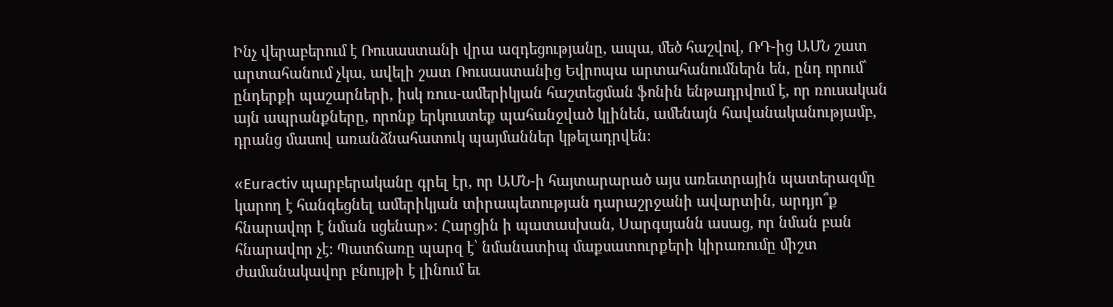Ինչ վերաբերում է Ռուսաստանի վրա ազդեցությանը, ապա, մեծ հաշվով, ՌԴ-ից ԱՄՆ շատ արտահանում չկա, ավելի շատ Ռուսաստանից Եվրոպա արտահանումներն են, ընդ որում՝ ընդերքի պաշարների, իսկ ռուս-ամերիկյան հաշտեցման ֆոնին ենթադրվում է, որ ռուսական այն ապրանքները, որոնք երկուստեք պահանջված կլինեն, ամենայն հավանականությամբ, դրանց մասով առանձնահատուկ պայմաններ կթելադրվեն:

«Euractiv պարբերականը գրել էր, որ ԱՄՆ-ի հայտարարած այս առեւտրային պատերազմը կարող է հանգեցնել ամերիկյան տիրապետության դարաշրջանի ավարտին, արդյո՞ք հնարավոր է նման սցենար»։ Հարցին ի պատասխան, Սարգսյանն ասաց, որ նման բան հնարավոր չէ: Պատճառը պարզ է՝ նմանատիպ մաքսատուրքերի կիրառումը միշտ ժամանակավոր բնույթի է լինում եւ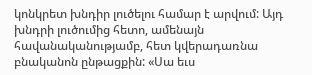կոնկրետ խնդիր լուծելու համար է արվում: Այդ խնդրի լուծումից հետո, ամենայն հավանականությամբ, հետ կվերադառնա բնականոն ընթացքին: «Սա եւս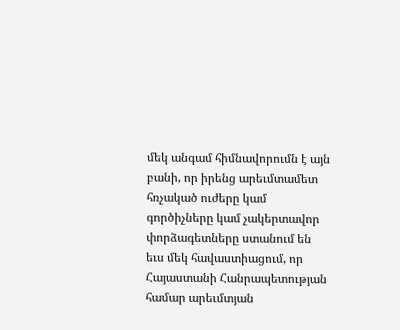մեկ անգամ հիմնավորումն է այն բանի, որ իրենց արեւմտամետ հռչակած ուժերը կամ գործիչները կամ չակերտավոր փորձագետները ստանում են եւս մեկ հավաստիացում, որ Հայաստանի Հանրապետության համար արեւմտյան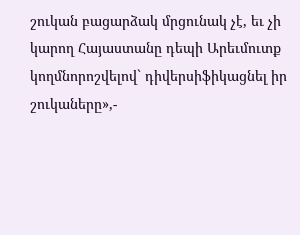շուկան բացարձակ մրցունակ չէ, եւ չի կարող Հայաստանը դեպի Արեւմուտք կողմնորոշվելով` դիվերսիֆիկացնել իր շուկաները»,-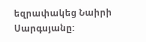եզրափակեց Նաիրի Սարգսյանը: